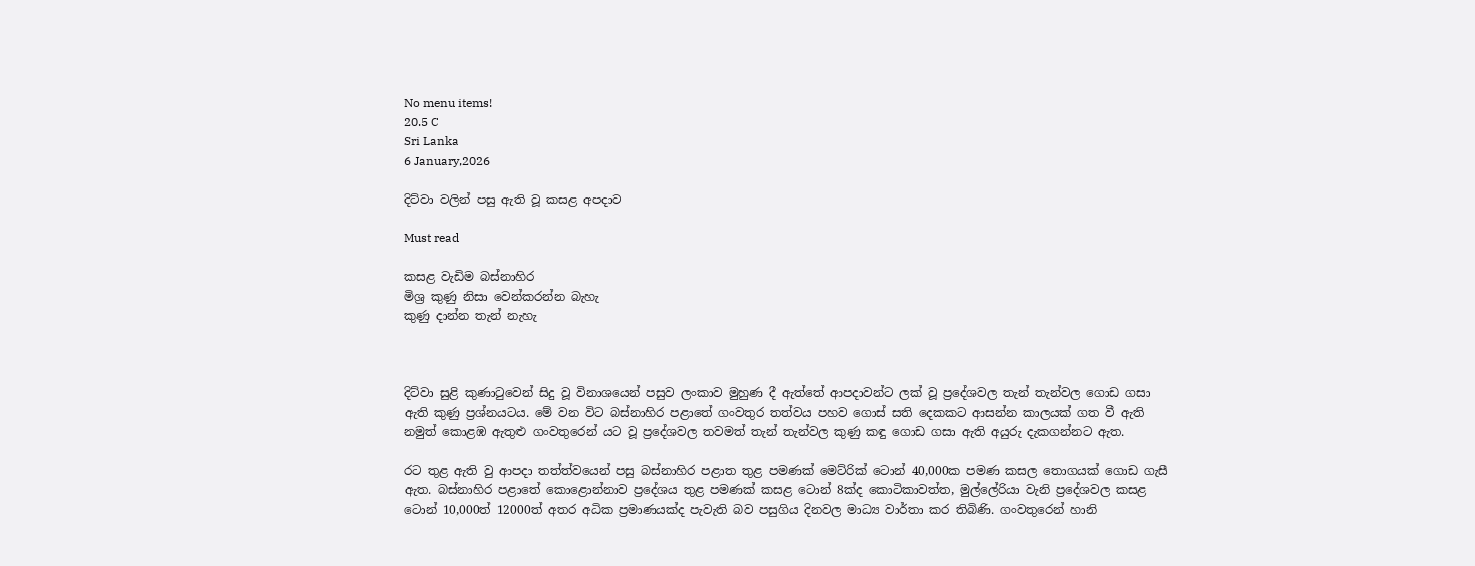No menu items!
20.5 C
Sri Lanka
6 January,2026

දිට්වා වලින් පසු ඇති වූ කසළ අපදාව

Must read

කසළ වැඩිම බස්නාහිර
මිශ්‍ර කුණු නිසා වෙන්කරන්න බැහැ
කුණු දාන්න තැන් නැහැ



දිට්වා සුළි කුණාටුවෙන් සිදු වූ විනාශයෙන් පසුව ලංකාව මුහුණ දී ඇත්තේ ආපදාවන්ට ලක් වූ ප්‍රදේශවල තැන් තැන්වල ගොඩ ගසා ඇති කුණු ප්‍රශ්නයටය. මේ වන විට බස්නාහිර පළාතේ ගංවතුර තත්වය පහව ගොස් සති දෙකකට ආසන්න කාලයක් ගත වී ඇති නමුත් කොළඹ ඇතුළු ගංවතුරෙන් යට වූ ප්‍රදේශවල තවමත් තැන් තැන්වල කුණු කඳු ගොඩ ගසා ඇති අයුරු දැකගන්නට ඇත.

රට තුළ ඇති වු ආපදා තත්ත්වයෙන් පසු බස්නාහිර පළාත තුළ පමණක් මෙට්රික් ටොන් 40,000ක පමණ කසල තොගයක් ගොඩ ගැසී ඇත. බස්නාහිර පළාතේ කොළොන්නාව ප්‍රදේශය තුළ පමණක් කසළ ටොන් 8ක්ද කොටිකාවත්ත, මුල්ලේරියා වැනි ප්‍රදේශවල කසළ ටොන් 10,000ත් 12000ත් අතර අධික ප්‍රමාණයක්ද පැවැති බව පසුගිය දිනවල මාධ්‍ය වාර්තා කර තිබිණි. ගංවතුරෙන් හානි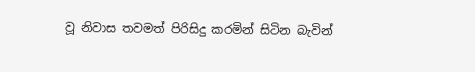වූ නිවාස තවමත් පිරිසිදු කරමින් සිටින බැවින්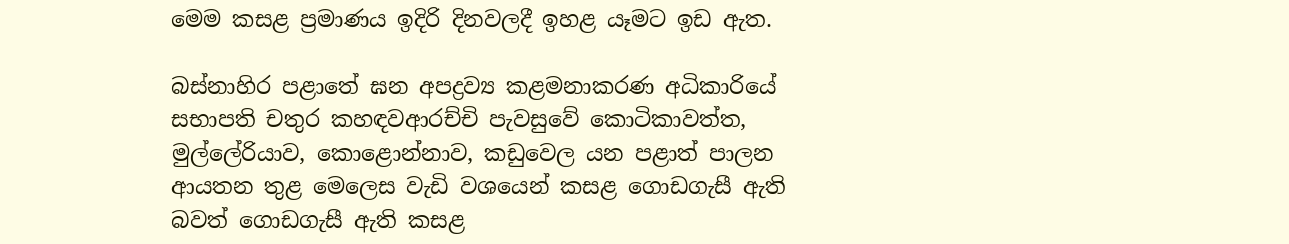මෙම කසළ ප්‍රමාණය ඉදිරි දිනවලදී ඉහළ යෑමට ඉඩ ඇත.

බස්නාහිර පළාතේ ඝන අපද්‍රව්‍ය කළමනාකරණ අධිකාරියේ සභාපති චතුර කහඳවආරච්චි පැවසුවේ කොටිකාවත්ත, මුල්ලේරියාව, කොළොන්නාව, කඩුවෙල යන පළාත් පාලන ආයතන තුළ මෙලෙස වැඩි වශයෙන් කසළ ගොඩගැසී ඇති බවත් ගොඩගැසී ඇති කසළ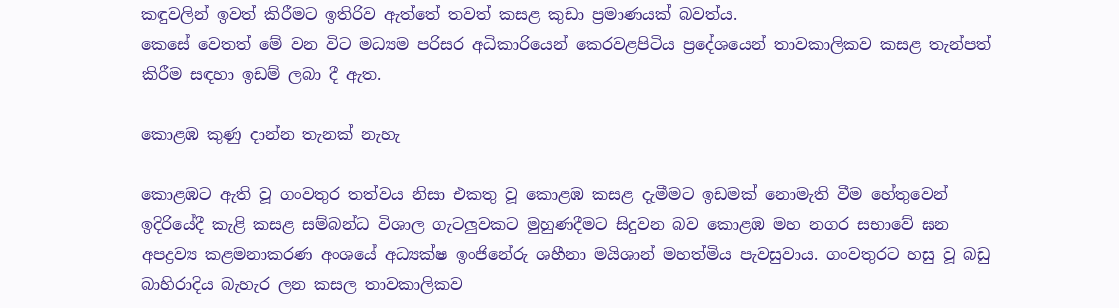කඳුවලින් ඉවත් කිරීමට ඉතිරිව ඇත්තේ තවත් කසළ කුඩා ප්‍රමාණයක් බවත්ය.
කෙසේ වෙතත් මේ වන විට මධ්‍යම පරිසර අධිකාරියෙන් කෙරවළපිටිය ප්‍රදේශයෙන් තාවකාලිකව කසළ තැන්පත් කිරීම සඳහා ඉඩම් ලබා දී ඇත.

කොළඹ කුණු දාන්න තැනක් නැහැ

කොළඹට ඇති වූ ගංවතුර තත්වය නිසා එකතු වූ කොළඹ කසළ දැමීමට ඉඩමක් නොමැති වීම හේතුවෙන් ඉදිරියේදී කැළි කසළ සම්බන්ධ විශාල ගැටලු‍වකට මුහුණදීමට සිදුවන බව කොළඹ මහ නගර සභාවේ ඝන අපද්‍රව්‍ය කළමනාකරණ අංශයේ අධ්‍යක්ෂ ඉංජිනේරු ශහීනා මයිශාන් මහත්මිය පැවසුවාය. ගංවතුරට හසු වූ බඩු බාහිරාදිය බැහැර ලන කසල තාවකාලිකව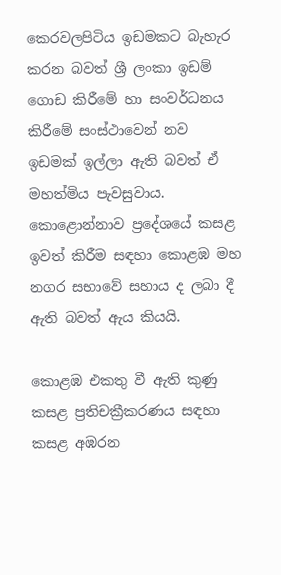කෙරවලපිටිය ඉඩමකට බැහැර කරන බවත් ශ්‍රී ලංකා ඉඩම් ගොඩ කිරීමේ හා සංවර්ධනය කිරීමේ සංස්ථාවෙන් නව ඉඩමක් ඉල්ලා ඇති බවත් ඒ මහත්මිය පැවසුවාය. කොළොන්නාව ප්‍රදේශයේ කසළ ඉවත් කිරීම සඳහා කොළඹ මහ නගර සභාවේ සහාය ද ලබා දී ඇති බවත් ඇය කියයි.

කොළඹ එකතු වී ඇති කුණු කසළ ප්‍රතිචක්‍රීකරණය සඳහා කසළ අඹරන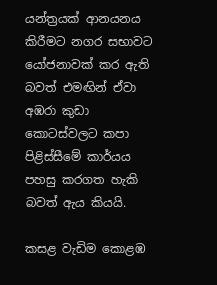යන්ත්‍රයක් ආනයනය කිරීමට නගර සභාවට යෝජනාවක් කර ඇති බවත් එමඟින් ඒවා අඹරා කුඩා කොටස්වලට කපා පිළිස්සීමේ කාර්යය පහසු කරගත හැකි බවත් ඇය කියයි.

කසළ වැඩිම කොළඹ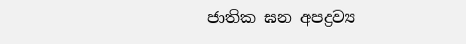ජාතික ඝන අපද්‍රව්‍ය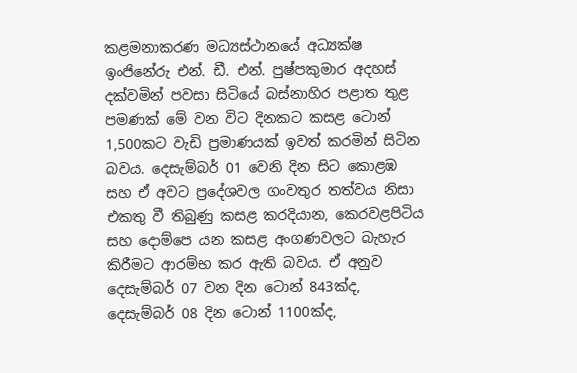කළමනාකරණ මධ්‍යස්ථානයේ අධ්‍යක්ෂ ඉංජිනේරු එන්. ඩී. එන්. පුෂ්පකුමාර අදහස් දක්වමින් පවසා සිටියේ බස්නාහිර පළාත තුළ පමණක් මේ වන විට දිනකට කසළ ටොන් 1,500කට වැඩි ප්‍රමාණයක් ඉවත් කරමින් සිටින බවය. දෙසැම්බර් 01 වෙනි දින සිට කොළඹ සහ ඒ අවට ප්‍රදේශවල ගංවතුර තත්වය නිසා එකතු වී තිබුණු කසළ කරදියාන, කෙරවළපිටිය සහ දොම්පෙ යන කසළ අංගණවලට බැහැර කිරීමට ආරම්භ කර ඇති බවය. ඒ අනුව දෙසැම්බර් 07 වන දින ටොන් 843ක්ද, දෙසැම්බර් 08 දින ටොන් 1100ක්ද,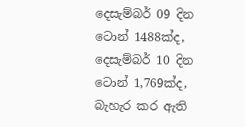දෙසැම්බර් 09 දින ටොන් 1488ක්ද, දෙසැම්බර් 10 දින ටොන් 1,769ක්ද, බැහැර කර ඇති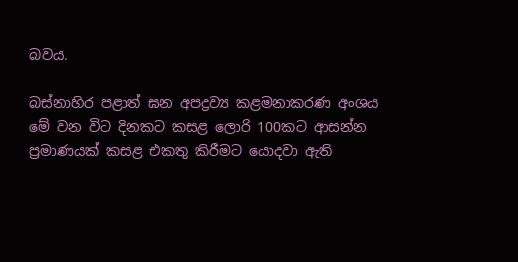බවය.

බස්නාහිර පළාත් ඝන අපද්‍රව්‍ය කළමනාකරණ අංශය මේ වන විට දිනකට කසළ ලොරි 100කට ආසන්න ප්‍රමාණයක් කසළ එකතු කිරීමට යොදවා ඇති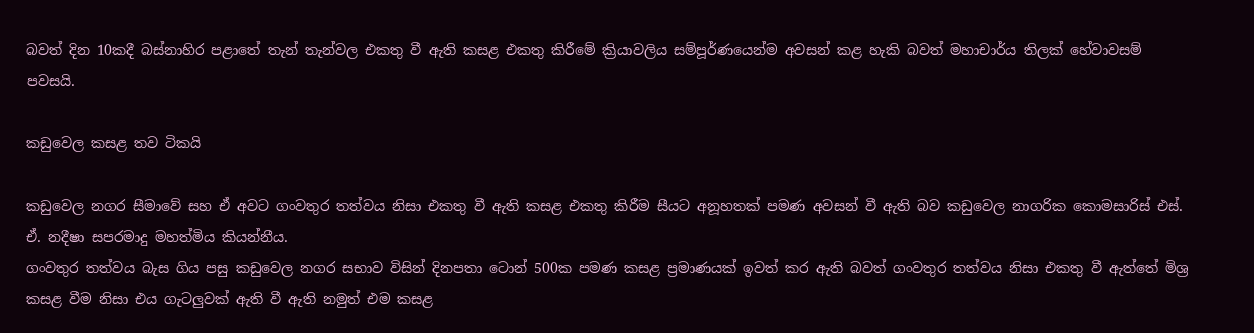බවත් දින 10කදී බස්නාහිර පළාතේ තැන් තැන්වල එකතු වී ඇති කසළ එකතු කිරීමේ ක්‍රියාවලිය සම්පූර්ණයෙන්ම අවසන් කළ හැකි බවත් මහාචාර්ය තිලක් හේවාවසම් පවසයි.

කඩුවෙල කසළ තව ටිකයි

කඩුවෙල නගර සීමාවේ සහ ඒ අවට ගංවතුර තත්වය නිසා එකතු වී ඇති කසළ එකතු කිරීම සීයට අනූහතක් පමණ අවසන් වී ඇති බව කඩුවෙල නාගරික කොමසාරිස් එස්. ඒ. නදීෂා සපරමාදු මහත්මිය කියන්නීය.
ගංවතුර තත්වය බැස ගිය පසු කඩුවෙල නගර සභාව විසින් දිනපතා ටොන් 500ක පමණ කසළ ප්‍රමාණයක් ඉවත් කර ඇති බවත් ගංවතුර තත්වය නිසා එකතු වී ඇත්තේ මිශ්‍ර කසළ වීම නිසා එය ගැටලුවක් ඇති වී ඇති නමුත් එම කසළ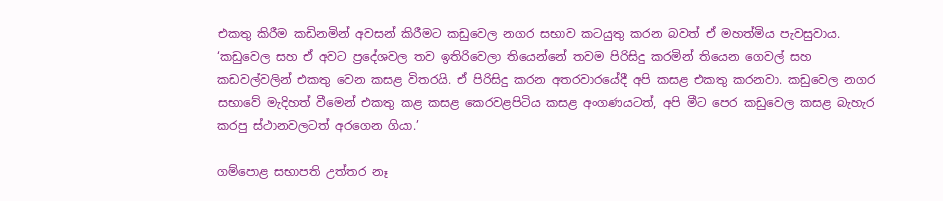එකතු කිරීම කඩිනමින් අවසන් කිරීමට කඩුවෙල නගර සභාව කටයුතු කරන බවත් ඒ මහත්මිය පැවසුවාය. ‘කඩුවෙල සහ ඒ අවට ප්‍රදේශවල තව ඉතිරිවෙලා තියෙන්නේ තවම පිරිසිදු කරමින් තියෙන ගෙවල් සහ කඩවල්වලින් එකතු වෙන කසළ විතරයි. ඒ පිරිසිදු කරන අතරවාරයේදී අපි කසළ එකතු කරනවා. කඩුවෙල නගර සභාවේ මැදිහත් වීමෙන් එකතු කළ කසළ කෙරවළපිටිය කසළ අංගණයටත්, අපි මීට පෙර කඩුවෙල කසළ බැහැර කරපු ස්ථානවලටත් අරගෙන ගියා.’

ගම්පොළ සභාපති උත්තර නෑ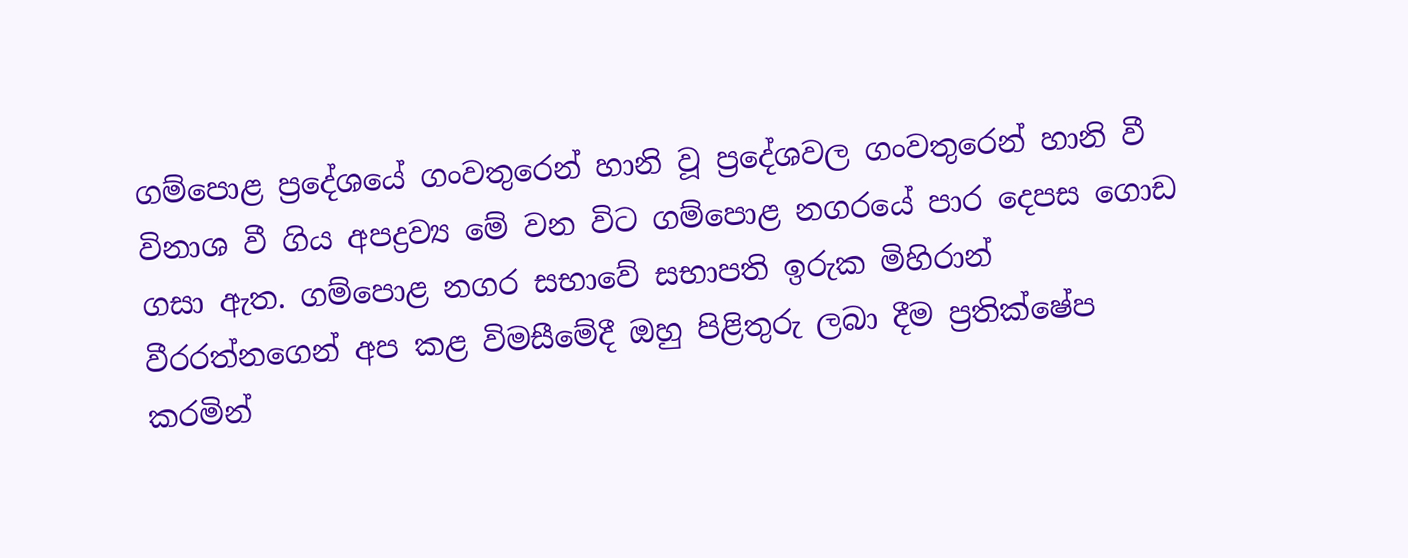ගම්පොළ ප්‍රදේශයේ ගංවතුරෙන් හානි වූ ප්‍රදේශවල ගංවතුරෙන් හානි වී විනාශ වී ගිය අපද්‍රව්‍ය මේ වන විට ගම්පොළ නගරයේ පාර දෙපස ගොඩ ගසා ඇත. ගම්පොළ නගර සභාවේ සභාපති ඉරුක මිහිරාන් වීරරත්නගෙන් අප කළ විමසීමේදී ඔහු පිළිතුරු ලබා දීම ප්‍රතික්ෂේප කරමින්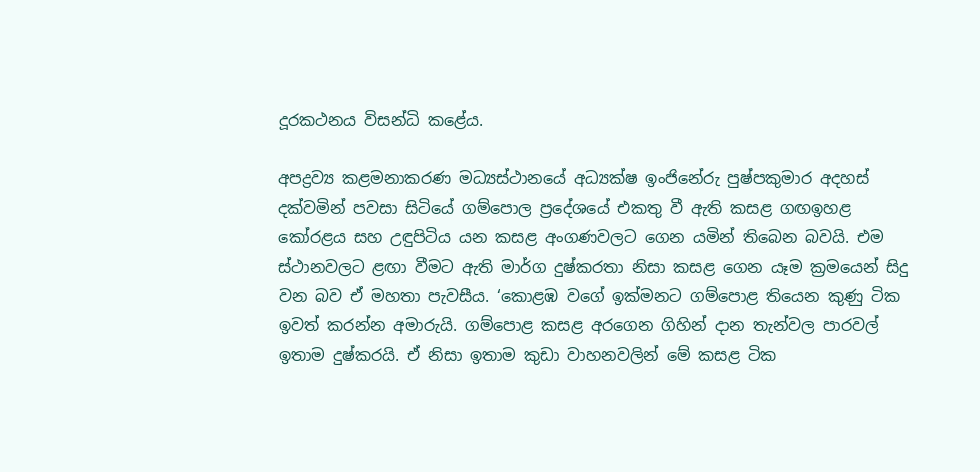දූරකථනය විසන්ධි කළේය.

අපද්‍රව්‍ය කළමනාකරණ මධ්‍යස්ථානයේ අධ්‍යක්ෂ ඉංජිනේරු පුෂ්පකුමාර අදහස් දක්වමින් පවසා සිටියේ ගම්පොල ප්‍රදේශයේ එකතු වී ඇති කසළ ගඟඉහළ කෝරළය සහ උඳුපිටිය යන කසළ අංගණවලට ගෙන යමින් තිබෙන බවයි. එම ස්ථානවලට ළඟා වීමට ඇති මාර්ග දුෂ්කරතා නිසා කසළ ගෙන යෑම ක්‍රමයෙන් සිදු වන බව ඒ මහතා පැවසීය. ‘කොළඹ වගේ ඉක්මනට ගම්පොළ තියෙන කුණු ටික ඉවත් කරන්න අමාරුයි. ගම්පොළ කසළ අරගෙන ගිහින් දාන තැන්වල පාරවල් ඉතාම දුෂ්කරයි. ඒ නිසා ඉතාම කුඩා වාහනවලින් මේ කසළ ටික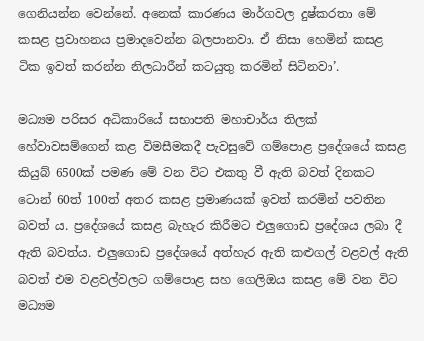ගෙනියන්න වෙන්නේ. අනෙක් කාරණය මාර්ගවල දුෂ්කරතා මේ කසළ ප්‍රවාහනය ප්‍රමාදවෙන්න බලපානවා. ඒ නිසා හෙමින් කසළ ටික ඉවත් කරන්න නිලධාරීන් කටයුතු කරමින් සිටිනවා’.

මධ්‍යම පරිසර අධිකාරියේ සභාපති මහාචාර්ය තිලක් හේවාවසම්ගෙන් කළ විමසීමකදී පැවසුවේ ගම්පොළ ප්‍රදේශයේ කසළ කියුබ් 6500ක් පමණ මේ වන විට එකතු වී ඇති බවත් දිනකට ටොන් 60ත් 100ත් අතර කසළ ප්‍රමාණයක් ඉවත් කරමින් පවතින බවත් ය. ප්‍රදේශයේ කසළ බැහැර කිරීමට එලු‍ගොඩ ප්‍රදේශය ලබා දී ඇති බවත්ය. එලු‍ගොඩ ප්‍රදේශයේ අත්හැර ඇති කළුගල් වළවල් ඇති බවත් එම වළවල්වලට ගම්පොළ සහ ගෙලිඔය කසළ මේ වන විට මධ්‍යම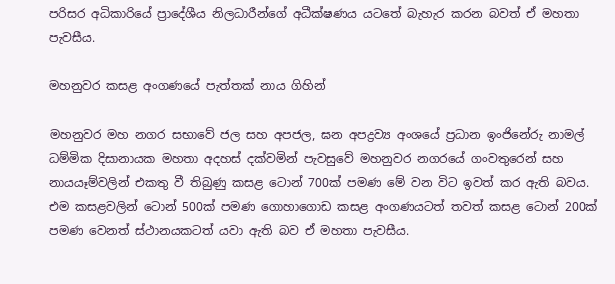පරිසර අධිකාරියේ ප්‍රාදේශීය නිලධාරීන්ගේ අධීක්ෂණය යටතේ බැහැර කරන බවත් ඒ මහතා පැවසීය.

මහනුවර කසළ අංගණයේ පැත්තක් නාය ගිහින්

මහනුවර මහ නගර සභාවේ ජල සහ අපජල, ඝන අපද්‍රව්‍ය අංශයේ ප්‍රධාන ඉංජිනේරු නාමල් ධම්මික දිසානායක මහතා අදහස් දක්වමින් පැවසුවේ මහනුවර නගරයේ ගංවතුරෙන් සහ නායයෑම්වලින් එකතු වී තිබුණු කසළ ටොන් 700ක් පමණ මේ වන විට ඉවත් කර ඇති බවය. එම කසළවලින් ටොන් 500ක් පමණ ගොහාගොඩ කසළ අංගණයටත් තවත් කසළ ටොන් 200ක් පමණ වෙනත් ස්ථානයකටත් යවා ඇති බව ඒ මහතා පැවසීය.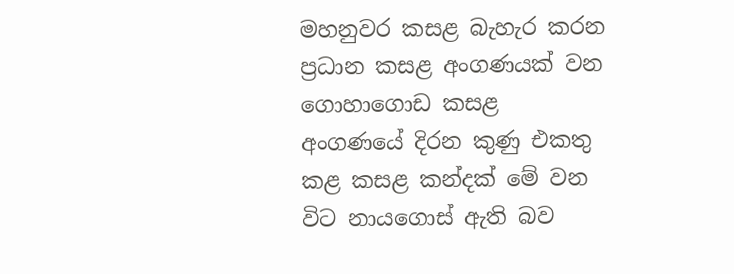මහනුවර කසළ බැහැර කරන ප්‍රධාන කසළ අංගණයක් වන ගොහාගොඩ කසළ අංගණයේ දිරන කුණු එකතු කළ කසළ කන්දක් මේ වන විට නායගොස් ඇති බව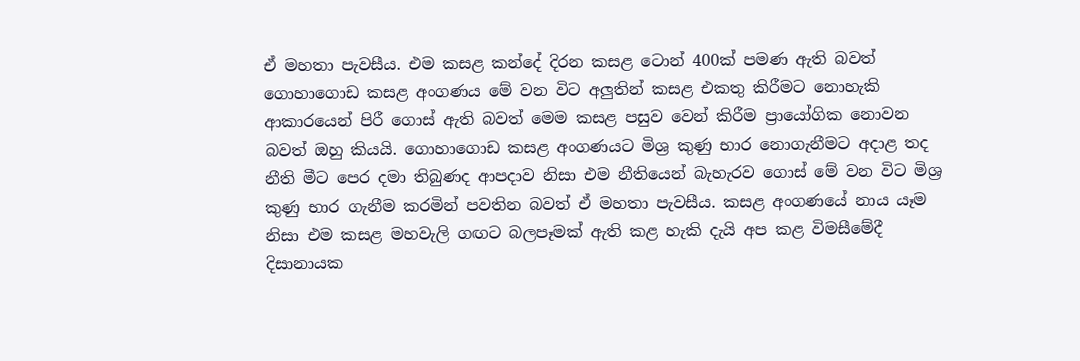ඒ මහතා පැවසීය. එම කසළ කන්දේ දිරන කසළ ටොන් 400ක් පමණ ඇති බවත් ගොහාගොඩ කසළ අංගණය මේ වන විට අලු‍තින් කසළ එකතු කිරීමට නොහැකි ආකාරයෙන් පිරී ගොස් ඇති බවත් මෙම කසළ පසුව වෙන් කිරීම ප්‍රායෝගික නොවන බවත් ඔහු කියයි. ගොහාගොඩ කසළ අංගණයට මිශ්‍ර කුණු භාර නොගැනීමට අදාළ තද නීති මීට පෙර දමා තිබුණද ආපදාව නිසා එම නීතියෙන් බැහැරව ගොස් මේ වන විට මිශ්‍ර කුණු භාර ගැනීම කරමින් පවතින බවත් ඒ මහතා පැවසීය. කසළ අංගණයේ නාය යෑම නිසා එම කසළ මහවැලි ගඟට බලපෑමක් ඇති කළ හැකි දැයි අප කළ විමසීමේදී දිසානායක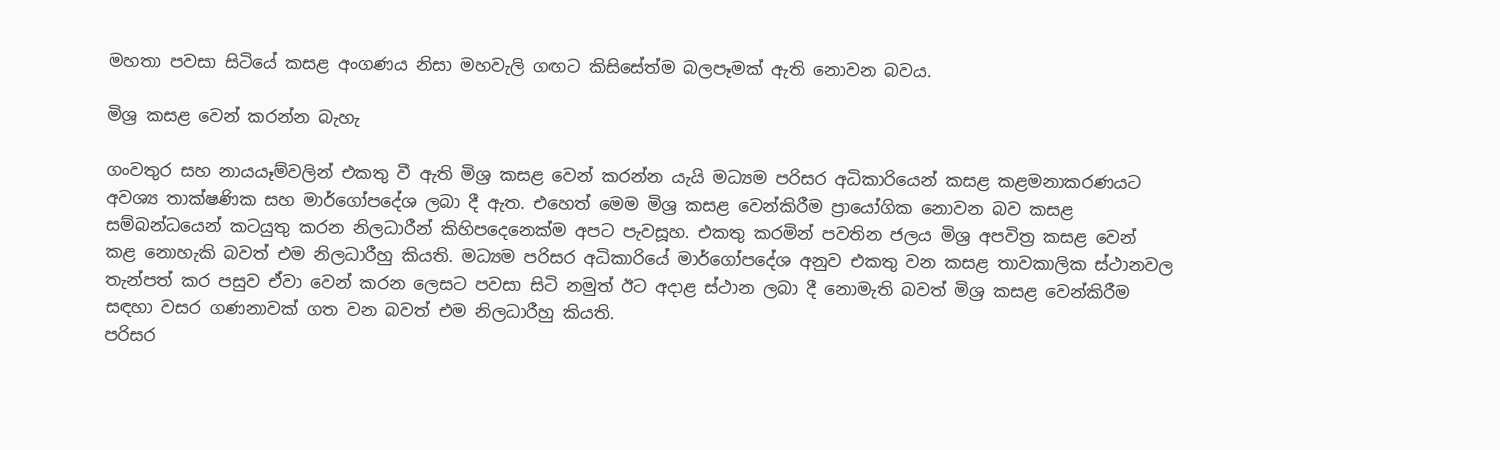මහතා පවසා සිටියේ කසළ අංගණය නිසා මහවැලි ගඟට කිසිසේත්ම බලපෑමක් ඇති නොවන බවය.

මිශ්‍ර කසළ වෙන් කරන්න බැහැ

ගංවතුර සහ නායයෑම්වලින් එකතු වී ඇති මිශ්‍ර කසළ වෙන් කරන්න යැයි මධ්‍යම පරිසර අධිකාරියෙන් කසළ කළමනාකරණයට අවශ්‍ය තාක්ෂණික සහ මාර්ගෝපදේශ ලබා දී ඇත. එහෙත් මෙම මිශ්‍ර කසළ වෙන්කිරීම ප්‍රායෝගික නොවන බව කසළ සම්බන්ධයෙන් කටයුතු කරන නිලධාරීන් කිහිපදෙනෙක්ම අපට පැවසූහ. එකතු කරමින් පවතින ජලය මිශ්‍ර අපවිත්‍ර කසළ වෙන් කළ නොහැකි බවත් එම නිලධාරීහු කියති. මධ්‍යම පරිසර අධිකාරියේ මාර්ගෝපදේශ අනුව එකතු වන කසළ තාවකාලික ස්ථානවල තැන්පත් කර පසුව ඒවා වෙන් කරන ලෙසට පවසා සිටි නමුත් ඊට අදාළ ස්ථාන ලබා දී නොමැති බවත් මිශ්‍ර කසළ වෙන්කිරීම සඳහා වසර ගණනාවක් ගත වන බවත් එම නිලධාරීහු කියති.
පරිසර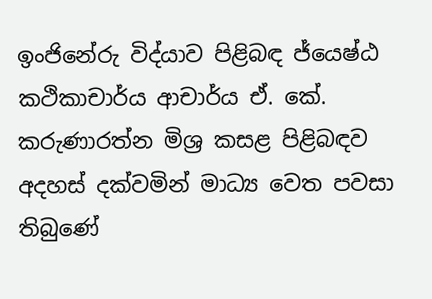ඉංජිනේරු විද්යාව පිළිබඳ ජ්යෙෂ්ඨ කථිකාචාර්ය ආචාර්ය ඒ. කේ. කරුණාරත්න මිශ්‍ර කසළ පිළිබඳව අදහස් දක්වමින් මාධ්‍ය වෙත පවසා තිබුණේ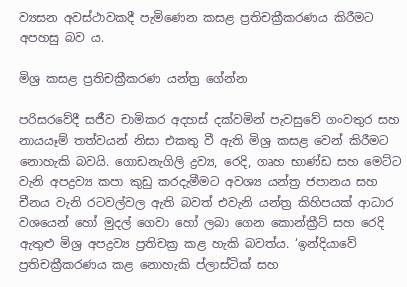ව්‍යසන අවස්ථාවකදී පැමිණෙන කසළ ප්‍රතිචක්‍රීකරණය කිරීමට අපහසු බව ය.

මිශ්‍ර කසළ ප්‍රතිචක්‍රීකරණ යන්ත්‍ර ගේන්න

පරිසරවේදී සජීව චාමිකර අදහස් දක්වමින් පැවසුවේ ගංවතුර සහ නායයෑම් තත්වයන් නිසා එකතු වී ඇති මිශ්‍ර කසළ වෙන් කිරීමට නොහැකි බවයි. ගොඩනැගිලි ද්‍රව්‍ය, රෙදි, ගෘහ භාණ්ඩ සහ මෙට්ට වැනි අපද්‍රව්‍ය කපා කුඩු කරදැමීමට අවශ්‍ය යන්ත්‍ර ජපානය සහ චීනය වැනි රටවල්වල ඇති බවත් එවැනි යන්ත්‍ර කිහිපයක් ආධාර වශයෙන් හෝ මුදල් ගෙවා හෝ ලබා ගෙන කොන්ක්‍රීට් සහ රෙදි ඇතුළු මිශ්‍ර අපද්‍රව්‍ය ප්‍රතිචක්‍ර කළ හැකි බවත්ය. ‘ඉන්දියාවේ ප්‍රතිචක්‍රීකරණය කළ නොහැකි ප්ලාස්ටික් සහ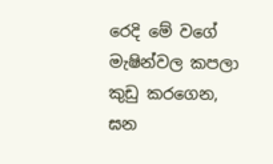රෙදි මේ වගේ මැෂින්වල කපලා කුඩු කරගෙන, ඝන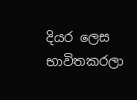දියර ලෙස භාවිතකරලා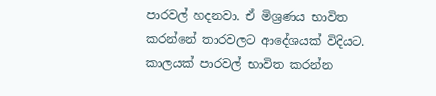පාරවල් හදනවා. ඒ මිශ්‍රණය භාවිත කරන්නේ තාරවලට ආදේශයක් විදියට. කාලයක් පාරවල් භාවිත කරන්න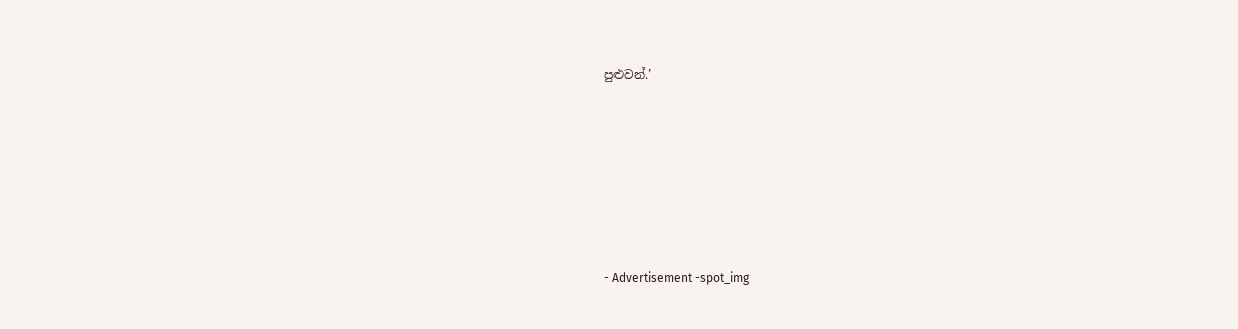පුළුවන්.’







- Advertisement -spot_img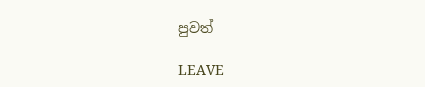පුවත්

LEAVE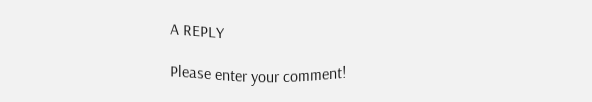A REPLY

Please enter your comment!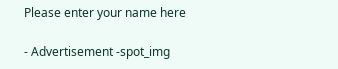Please enter your name here

- Advertisement -spot_img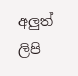අලුත් ලිපි